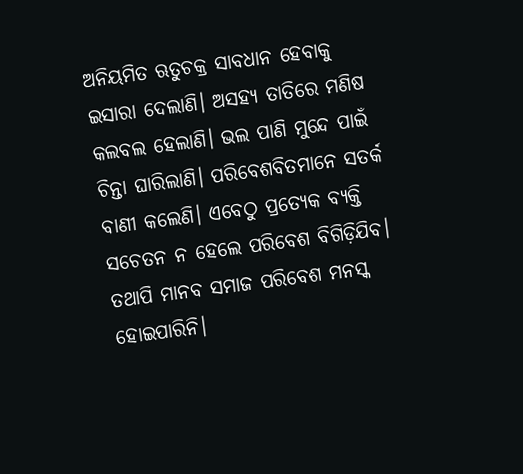ଅନିୟମିତ ଋତୁଚକ୍ର ସାବଧାନ ହେବାକୁ ଇସାରା ଦେଲାଣି। ଅସହ୍ୟ ତାତିରେ ମଣିଷ କଲବଲ ହେଲାଣି। ଭଲ ପାଣି ମୁନ୍ଦେ ପାଇଁ ଚିନ୍ତା ଘାରିଲାଣି। ପରିବେଶବିତମାନେ ସତର୍କ ବାଣୀ କଲେଣି। ଏବେଠୁ ପ୍ରତ୍ୟେକ ବ୍ୟକ୍ତି ସଚେତନ ନ ହେଲେ ପରିବେଶ ବିଗିଡ଼ିଯିବ। ତଥାପି ମାନବ ସମାଜ ପରିବେଶ ମନସ୍କ ହୋଇପାରିନି।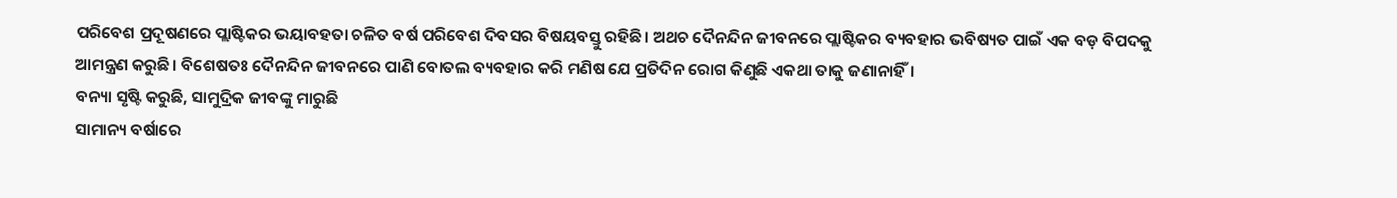ପରିବେଶ ପ୍ରଦୂଷଣରେ ପ୍ଲାଷ୍ଟିକର ଭୟାବହତା ଚଳିତ ବର୍ଷ ପରିବେଶ ଦିବସର ବିଷୟବସ୍ତୁ ରହିଛି। ଅଥଚ ଦୈନନ୍ଦିନ ଜୀବନରେ ପ୍ଲାଷ୍ଟିକର ବ୍ୟବହାର ଭବିଷ୍ୟତ ପାଇଁ ଏକ ବଡ଼ ବିପଦକୁ ଆମନ୍ତ୍ରଣ କରୁଛି। ବିଶେଷତଃ ଦୈନନ୍ଦିନ ଜୀବନରେ ପାଣି ବୋତଲ ବ୍ୟବହାର କରି ମଣିଷ ଯେ ପ୍ରତିଦିନ ରୋଗ କିଣୁଛି ଏକଥା ତାକୁ ଜଣାନାହିଁ।
ବନ୍ୟା ସୃଷ୍ଟି କରୁଛି, ସାମୁଦ୍ରିକ ଜୀବଙ୍କୁ ମାରୁଛି
ସାମାନ୍ୟ ବର୍ଷାରେ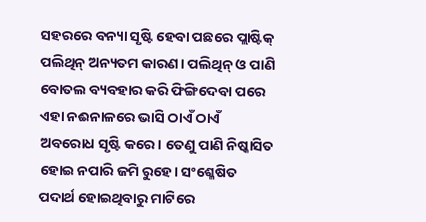ସହରରେ ବନ୍ୟା ସୃଷ୍ଟି ହେବା ପଛରେ ପ୍ଲାଷ୍ଟିକ୍ ପଲିଥିନ୍ ଅନ୍ୟତମ କାରଣ। ପଲିଥିନ୍ ଓ ପାଣି ବୋତଲ ବ୍ୟବହାର କରି ଫିଙ୍ଗିଦେବା ପରେ ଏହା ନଈନାଳରେ ଭାସି ଠାଏଁ ଠାଏଁ ଅବରୋଧ ସୃଷ୍ଟି କରେ। ତେଣୁ ପାଣି ନିଷ୍କାସିତ ହୋଇ ନପାରି ଜମି ରୁହେ। ସଂଶ୍ଳେଷିତ ପଦାର୍ଥ ହୋଇଥିବାରୁ ମାଟିରେ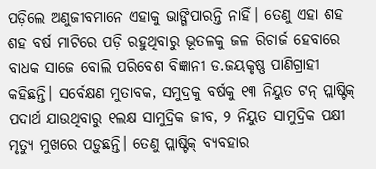ପଡ଼ିଲେ ଅଣୁଜୀବମାନେ ଏହାକୁ ଭାଙ୍ଗିପାରନ୍ତି ନାହିଁ। ତେଣୁ ଏହା ଶହ ଶହ ବର୍ଷ ମାଟିରେ ପଡ଼ି ରହୁଥିବାରୁ ଭୂତଳକୁ ଜଳ ରିଚାର୍ଜ ହେବାରେ ବାଧକ ସାଜେ ବୋଲି ପରିବେଶ ବିଜ୍ଞାନୀ ଡ.ଜୟକୃଷ୍ଣ ପାଣିଗ୍ରାହୀ କହିଛନ୍ତି। ସର୍ବେକ୍ଷଣ ମୁତାବକ, ସମୁଦ୍ରକୁ ବର୍ଷକୁ ୧୩ ନିୟୁତ ଟନ୍ ପ୍ଲାଷ୍ଟିକ୍ ପଦାର୍ଥ ଯାଉଥିବାରୁ ୧ଲକ୍ଷ ସାମୁଦ୍ରିକ ଜୀବ, ୨ ନିୟୁତ ସାମୁଦ୍ରିକ ପକ୍ଷୀ ମୃତ୍ୟୁ ମୁଖରେ ପଡ଼ୁଛନ୍ତି। ତେଣୁ ପ୍ଲାଷ୍ଟିକ୍ ବ୍ୟବହାର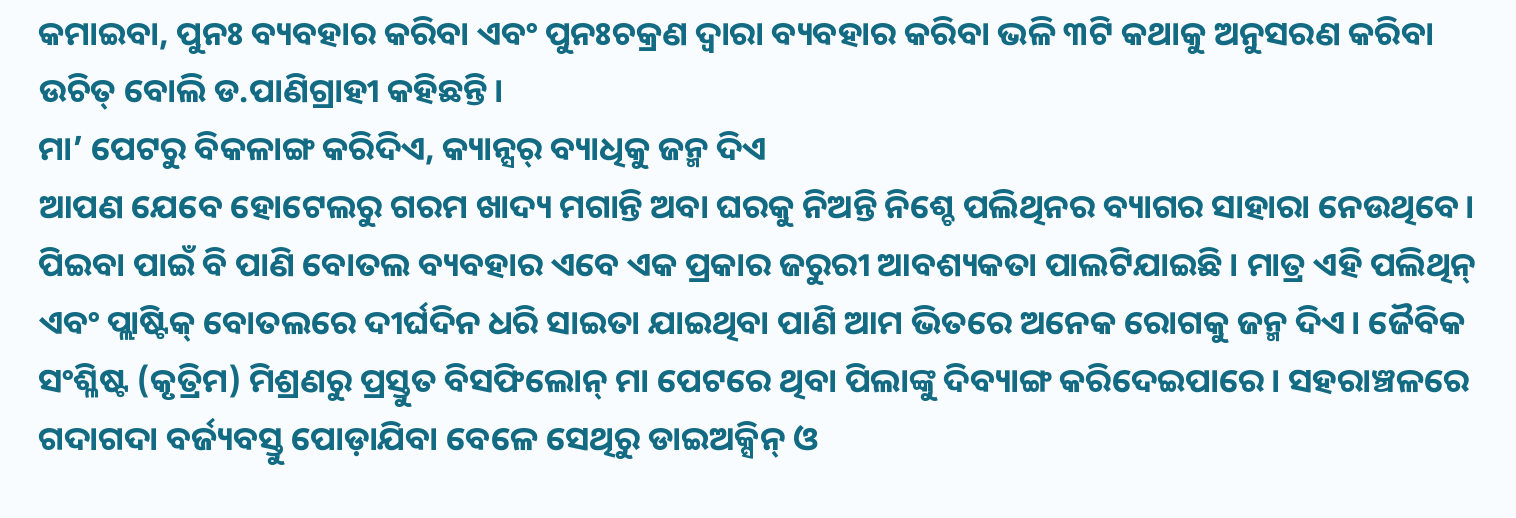କମାଇବା, ପୁନଃ ବ୍ୟବହାର କରିବା ଏବଂ ପୁନଃଚକ୍ରଣ ଦ୍ୱାରା ବ୍ୟବହାର କରିବା ଭଳି ୩ଟି କଥାକୁ ଅନୁସରଣ କରିବା ଉଚିତ୍ ବୋଲି ଡ.ପାଣିଗ୍ରାହୀ କହିଛନ୍ତି।
ମା’ ପେଟରୁ ବିକଳାଙ୍ଗ କରିଦିଏ, କ୍ୟାନ୍ସର୍ ବ୍ୟାଧିକୁ ଜନ୍ମ ଦିଏ
ଆପଣ ଯେବେ ହୋଟେଲରୁ ଗରମ ଖାଦ୍ୟ ମଗାନ୍ତି ଅବା ଘରକୁ ନିଅନ୍ତି ନିଶ୍ଚେ ପଲିଥିନର ବ୍ୟାଗର ସାହାରା ନେଉଥିବେ। ପିଇବା ପାଇଁ ବି ପାଣି ବୋତଲ ବ୍ୟବହାର ଏବେ ଏକ ପ୍ରକାର ଜରୁରୀ ଆବଶ୍ୟକତା ପାଲଟିଯାଇଛି। ମାତ୍ର ଏହି ପଲିଥିନ୍ ଏବଂ ପ୍ଲାଷ୍ଟିକ୍ ବୋତଲରେ ଦୀର୍ଘଦିନ ଧରି ସାଇତା ଯାଇଥିବା ପାଣି ଆମ ଭିତରେ ଅନେକ ରୋଗକୁ ଜନ୍ମ ଦିଏ। ଜୈବିକ ସଂଶ୍ଳିଷ୍ଟ (କୃତ୍ରିମ) ମିଶ୍ରଣରୁ ପ୍ରସ୍ତୁତ ବିସଫିଲୋନ୍ ମା ପେଟରେ ଥିବା ପିଲାଙ୍କୁ ଦିବ୍ୟାଙ୍ଗ କରିଦେଇପାରେ। ସହରାଞ୍ଚଳରେ ଗଦାଗଦା ବର୍ଜ୍ୟବସ୍ତୁ ପୋଡ଼ାଯିବା ବେଳେ ସେଥିରୁ ଡାଇଅକ୍ସିନ୍ ଓ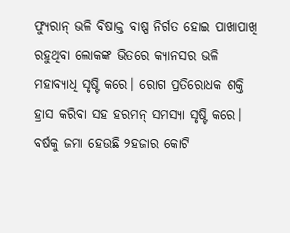ଫ୍ୟୁରାନ୍ ଭଳି ବିଷାକ୍ତ ବାଷ୍ପ ନିର୍ଗତ ହୋଇ ପାଖାପାଖି ରହୁଥିବା ଲୋକଙ୍କ ଭିତରେ କ୍ୟାନସର ଭଳି ମହାବ୍ୟାଧି ସୃଷ୍ଟି କରେ। ରୋଗ ପ୍ରତିରୋଧକ ଶକ୍ତି ହ୍ରାସ କରିବା ସହ ହରମନ୍ ସମସ୍ୟା ସୃଷ୍ଟି କରେ।
ବର୍ଷକୁ ଜମା ହେଉଛି ୨ହଜାର କୋଟି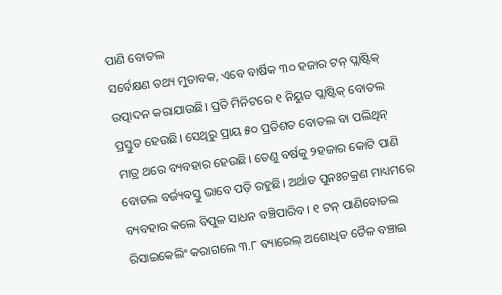ପାଣି ବୋତଲ
ସର୍ବେକ୍ଷଣ ତଥ୍ୟ ମୁତାବକ, ଏବେ ବାର୍ଷିକ ୩୦ ହଜାର ଟନ୍ ପ୍ଲାଷ୍ଟିକ୍ ଉତ୍ପାଦନ କରାଯାଉଛି। ପ୍ରତି ମିନିଟରେ ୧ ନିୟୁତ ପ୍ଲାଷ୍ଟିକ୍ ବୋତଲ ପ୍ରସ୍ତୁତ ହେଉଛି। ସେଥିରୁ ପ୍ରାୟ ୫୦ ପ୍ରତିଶତ ବୋତଲ ବା ପଲିଥିନ୍ ମାତ୍ର ଥରେ ବ୍ୟବହାର ହେଉଛି। ତେଣୁ ବର୍ଷକୁ ୨ହଜାର କୋଟି ପାଣି ବୋତଲ ବର୍ଜ୍ୟବସ୍ତୁ ଭାବେ ପଡ଼ି ରହୁଛି। ଅର୍ଥାତ ପୁନଃଚକ୍ରଣ ମାଧ୍ୟମରେ ବ୍ୟବହାର କଲେ ବିପୁଳ ସାଧନ ବଞ୍ଚିପାରିବ। ୧ ଟନ୍ ପାଣିବୋତଲ ରିସାଇକେଲିଂ କରାଗଲେ ୩.୮ ବ୍ୟାରେଲ୍ ଅଶୋଧିତ ତୈଳ ବଞ୍ଚାଇ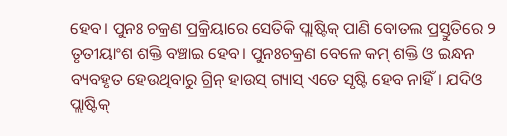ହେବ। ପୁନଃ ଚକ୍ରଣ ପ୍ରକ୍ରିୟାରେ ସେତିକି ପ୍ଲାଷ୍ଟିକ୍ ପାଣି ବୋତଲ ପ୍ରସ୍ତୁତିରେ ୨ ତୃତୀୟାଂଶ ଶକ୍ତି ବଞ୍ଚାଇ ହେବ। ପୁନଃଚକ୍ରଣ ବେଳେ କମ୍ ଶକ୍ତି ଓ ଇନ୍ଧନ ବ୍ୟବହୃତ ହେଉଥିବାରୁ ଗ୍ରିନ୍ ହାଉସ୍ ଗ୍ୟାସ୍ ଏତେ ସୃଷ୍ଟି ହେବ ନାହିଁ। ଯଦିଓ ପ୍ଲାଷ୍ଟିକ୍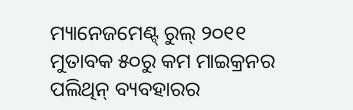ମ୍ୟାନେଜମେଣ୍ଟ୍ ରୁଲ୍ ୨୦୧୧ ମୁତାବକ ୫୦ରୁ କମ ମାଇକ୍ରନର ପଲିଥିନ୍ ବ୍ୟବହାରର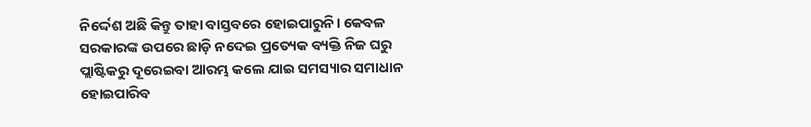ନିର୍ଦ୍ଦେଶ ଅଛି କିନ୍ତୁ ତାହା ବାସ୍ତବରେ ହୋଇପାରୁନି। କେବଳ ସରକାରଙ୍କ ଉପରେ ଛାଡ଼ି ନଦେଇ ପ୍ରତ୍ୟେକ ବ୍ୟକ୍ତି ନିଜ ଘରୁ ପ୍ଲାଷ୍ଟିକରୁ ଦୂରେଇବା ଆରମ୍ଭ କଲେ ଯାଇ ସମସ୍ୟାର ସମାଧାନ ହୋଇପାରିବ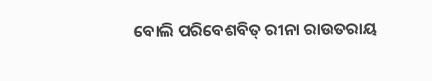ବୋଲି ପରିବେଶବିତ୍ ରୀନା ରାଉତରାୟ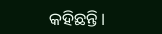କହିଛନ୍ତି।